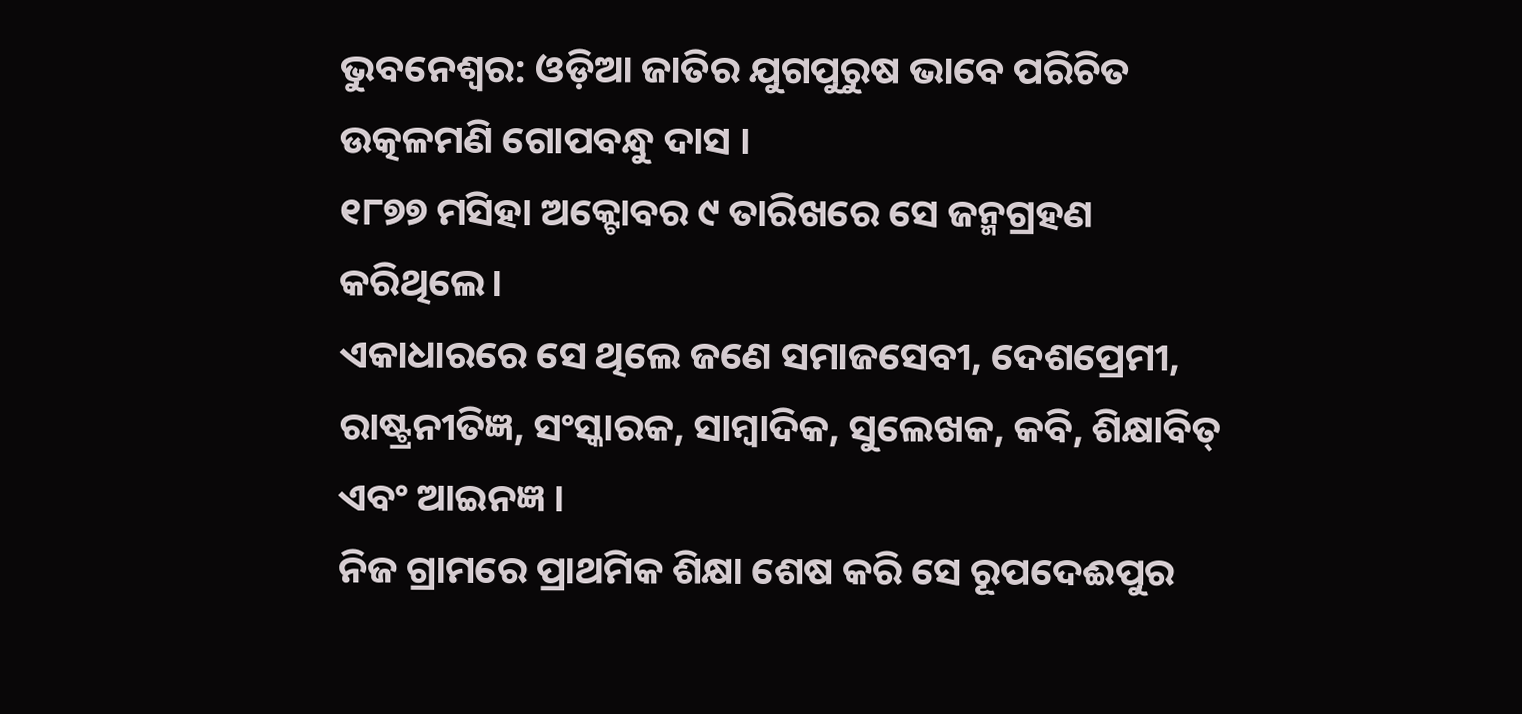ଭୁବନେଶ୍ୱର: ଓଡ଼ିଆ ଜାତିର ଯୁଗପୁରୁଷ ଭାବେ ପରିଚିତ ଉତ୍କଳମଣି ଗୋପବନ୍ଧୁ ଦାସ ।
୧୮୭୭ ମସିହା ଅକ୍ଟୋବର ୯ ତାରିଖରେ ସେ ଜନ୍ମଗ୍ରହଣ କରିଥିଲେ।
ଏକାଧାରରେ ସେ ଥିଲେ ଜଣେ ସମାଜସେବୀ, ଦେଶପ୍ରେମୀ, ରାଷ୍ଟ୍ରନୀତିଜ୍ଞ, ସଂସ୍କାରକ, ସାମ୍ବାଦିକ, ସୁଲେଖକ, କବି, ଶିକ୍ଷାବିତ୍ ଏବଂ ଆଇନଜ୍ଞ ।
ନିଜ ଗ୍ରାମରେ ପ୍ରାଥମିକ ଶିକ୍ଷା ଶେଷ କରି ସେ ରୂପଦେଈପୁର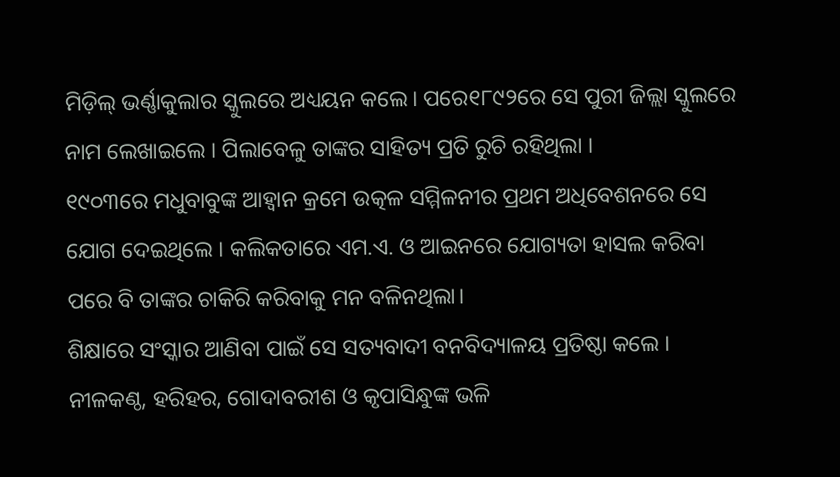ମିଡ଼ିଲ୍ ଭର୍ଣ୍ଣାକୁଲାର ସ୍କୁଲରେ ଅଧ୍ୟୟନ କଲେ। ପରେ୧୮୯୨ରେ ସେ ପୁରୀ ଜିଲ୍ଲା ସ୍କୁଲରେ ନାମ ଲେଖାଇଲେ । ପିଲାବେଳୁ ତାଙ୍କର ସାହିତ୍ୟ ପ୍ରତି ରୁଚି ରହିଥିଲା ।
୧୯୦୩ରେ ମଧୁବାବୁଙ୍କ ଆହ୍ୱାନ କ୍ରମେ ଉତ୍କଳ ସମ୍ମିଳନୀର ପ୍ରଥମ ଅଧିବେଶନରେ ସେ ଯୋଗ ଦେଇଥିଲେ । କଲିକତାରେ ଏମ.ଏ. ଓ ଆଇନରେ ଯୋଗ୍ୟତା ହାସଲ କରିବା ପରେ ବି ତାଙ୍କର ଚାକିରି କରିବାକୁ ମନ ବଳିନଥିଲା।
ଶିକ୍ଷାରେ ସଂସ୍କାର ଆଣିବା ପାଇଁ ସେ ସତ୍ୟବାଦୀ ବନବିଦ୍ୟାଳୟ ପ୍ରତିଷ୍ଠା କଲେ । ନୀଳକଣ୍ଠ, ହରିହର, ଗୋଦାବରୀଶ ଓ କୃପାସିନ୍ଧୁଙ୍କ ଭଳି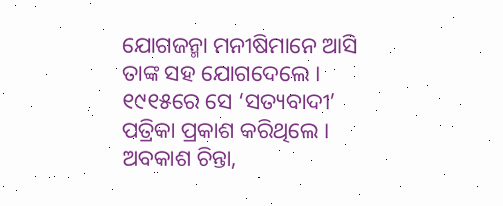ଯୋଗଜନ୍ମା ମନୀଷିମାନେ ଆସି ତାଙ୍କ ସହ ଯୋଗଦେଲେ । ୧୯୧୫ରେ ସେ ‘ସତ୍ୟବାଦୀ’ ପତ୍ରିକା ପ୍ରକାଶ କରିଥିଲେ ।
ଅବକାଶ ଚିନ୍ତା,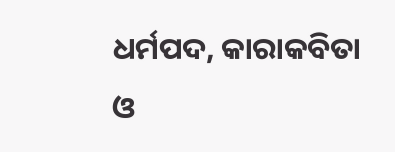ଧର୍ମପଦ, କାରାକବିତା ଓ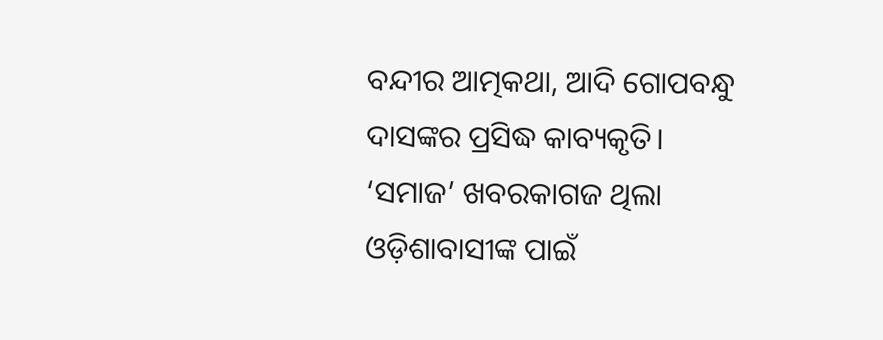ବନ୍ଦୀର ଆତ୍ମକଥା, ଆଦି ଗୋପବନ୍ଧୁ ଦାସଙ୍କର ପ୍ରସିଦ୍ଧ କାବ୍ୟକୃତି।
‘ସମାଜ’ ଖବରକାଗଜ ଥିଲା ଓଡ଼ିଶାବାସୀଙ୍କ ପାଇଁ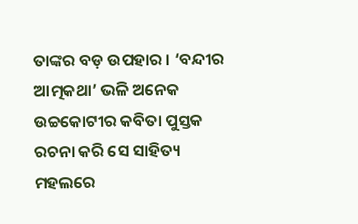ତାଙ୍କର ବଡ଼ ଉପହାର । ‘ବନ୍ଦୀର ଆତ୍ମକଥା’ ଭଳି ଅନେକ ଉଚ୍ଚକୋଟୀର କବିତା ପୁସ୍ତକ ରଚନା କରି ସେ ସାହିତ୍ୟ ମହଲରେ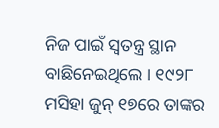ନିଜ ପାଇଁ ସ୍ୱତନ୍ତ୍ର ସ୍ଥାନ ବାଛିନେଇଥିଲେ । ୧୯୨୮ ମସିହା ଜୁନ୍ ୧୭ରେ ତାଙ୍କର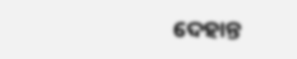ଦେହାନ୍ତ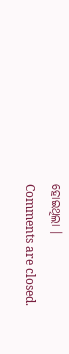ହୋଇଥିଲା ।
Comments are closed.